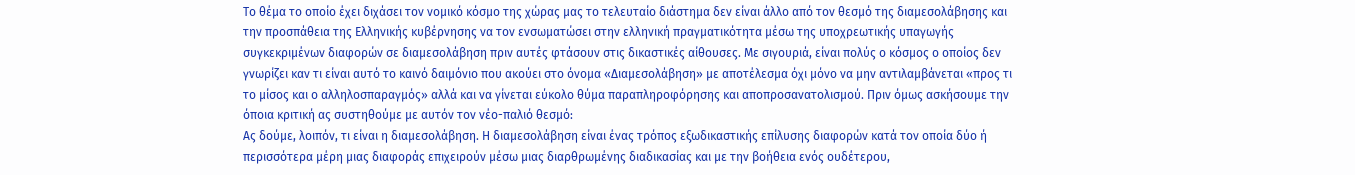Το θέμα το οποίο έχει διχάσει τον νομικό κόσμο της χώρας μας το τελευταίο διάστημα δεν είναι άλλο από τον θεσμό της διαμεσολάβησης και την προσπάθεια της Ελληνικής κυβέρνησης να τον ενσωματώσει στην ελληνική πραγματικότητα μέσω της υποχρεωτικής υπαγωγής συγκεκριμένων διαφορών σε διαμεσολάβηση πριν αυτές φτάσουν στις δικαστικές αίθουσες. Με σιγουριά, είναι πολύς ο κόσμος ο οποίος δεν γνωρίζει καν τι είναι αυτό το καινό δαιμόνιο που ακούει στο όνομα «Διαμεσολάβηση» με αποτέλεσμα όχι μόνο να μην αντιλαμβάνεται «προς τι το μίσος και ο αλληλοσπαραγμός» αλλά και να γίνεται εύκολο θύμα παραπληροφόρησης και αποπροσανατολισμού. Πριν όμως ασκήσουμε την όποια κριτική ας συστηθούμε με αυτόν τον νέο-παλιό θεσμό:
Ας δούμε, λοιπόν, τι είναι η διαμεσολάβηση. Η διαμεσολάβηση είναι ένας τρόπος εξωδικαστικής επίλυσης διαφορών κατά τον οποία δύο ή περισσότερα μέρη μιας διαφοράς επιχειρούν μέσω μιας διαρθρωμένης διαδικασίας και με την βοήθεια ενός ουδέτερου,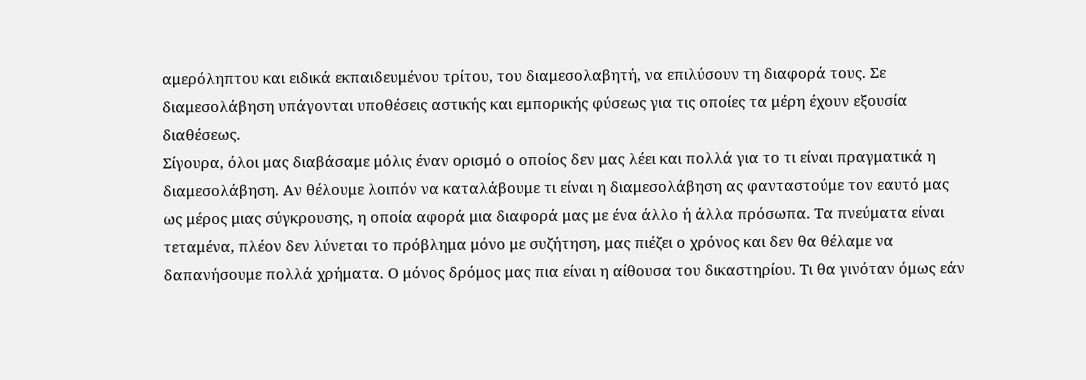αμερόληπτου και ειδικά εκπαιδευμένου τρίτου, του διαμεσολαβητή, να επιλύσουν τη διαφορά τους. Σε διαμεσολάβηση υπάγονται υποθέσεις αστικής και εμπορικής φύσεως για τις οποίες τα μέρη έχουν εξουσία διαθέσεως.
Σίγουρα, όλοι μας διαβάσαμε μόλις έναν ορισμό ο οποίος δεν μας λέει και πολλά για το τι είναι πραγματικά η διαμεσολάβηση. Αν θέλουμε λοιπόν να καταλάβουμε τι είναι η διαμεσολάβηση ας φανταστούμε τον εαυτό μας ως μέρος μιας σύγκρουσης, η οποία αφορά μια διαφορά μας με ένα άλλο ή άλλα πρόσωπα. Τα πνεύματα είναι τεταμένα, πλέον δεν λύνεται το πρόβλημα μόνο με συζήτηση, μας πιέζει ο χρόνος και δεν θα θέλαμε να δαπανήσουμε πολλά χρήματα. Ο μόνος δρόμος μας πια είναι η αίθουσα του δικαστηρίου. Τι θα γινόταν όμως εάν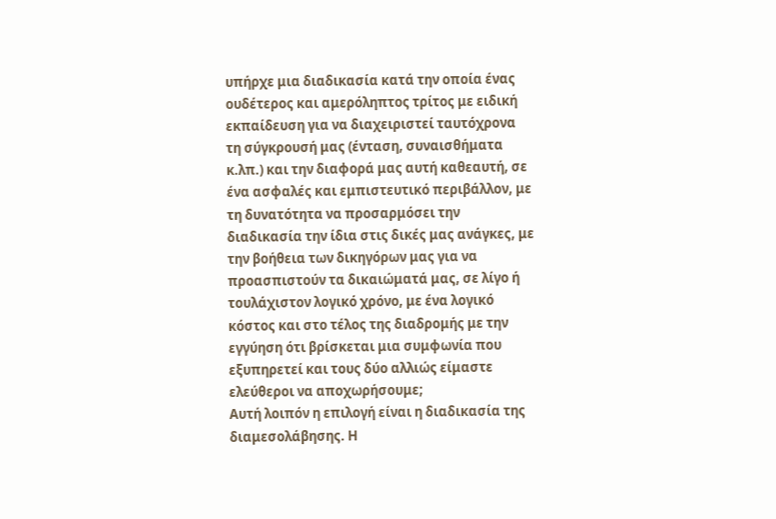υπήρχε μια διαδικασία κατά την οποία ένας ουδέτερος και αμερόληπτος τρίτος με ειδική εκπαίδευση για να διαχειριστεί ταυτόχρονα τη σύγκρουσή μας (ένταση, συναισθήματα κ.λπ.) και την διαφορά μας αυτή καθεαυτή, σε ένα ασφαλές και εμπιστευτικό περιβάλλον, με τη δυνατότητα να προσαρμόσει την διαδικασία την ίδια στις δικές μας ανάγκες, με την βοήθεια των δικηγόρων μας για να προασπιστούν τα δικαιώματά μας, σε λίγο ή τουλάχιστον λογικό χρόνο, με ένα λογικό κόστος και στο τέλος της διαδρομής με την εγγύηση ότι βρίσκεται μια συμφωνία που εξυπηρετεί και τους δύο αλλιώς είμαστε ελεύθεροι να αποχωρήσουμε;
Αυτή λοιπόν η επιλογή είναι η διαδικασία της διαμεσολάβησης. Η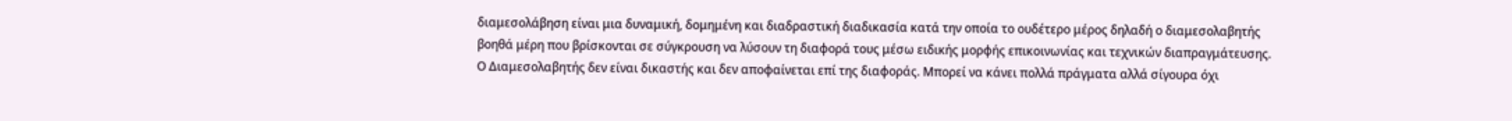διαμεσολάβηση είναι μια δυναμική, δομημένη και διαδραστική διαδικασία κατά την οποία το ουδέτερο μέρος δηλαδή ο διαμεσολαβητής βοηθά μέρη που βρίσκονται σε σύγκρουση να λύσουν τη διαφορά τους μέσω ειδικής μορφής επικοινωνίας και τεχνικών διαπραγμάτευσης. Ο Διαμεσολαβητής δεν είναι δικαστής και δεν αποφαίνεται επί της διαφοράς. Μπορεί να κάνει πολλά πράγματα αλλά σίγουρα όχι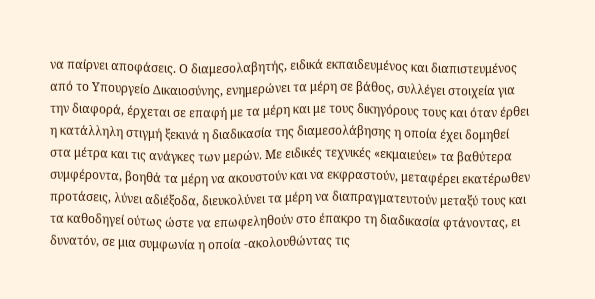να παίρνει αποφάσεις. Ο διαμεσολαβητής, ειδικά εκπαιδευμένος και διαπιστευμένος από το Υπουργείο Δικαιοσύνης, ενημερώνει τα μέρη σε βάθος, συλλέγει στοιχεία για την διαφορά, έρχεται σε επαφή με τα μέρη και με τους δικηγόρους τους και όταν έρθει η κατάλληλη στιγμή ξεκινά η διαδικασία της διαμεσολάβησης η οποία έχει δομηθεί στα μέτρα και τις ανάγκες των μερών. Με ειδικές τεχνικές «εκμαιεύει» τα βαθύτερα συμφέροντα, βοηθά τα μέρη να ακουστούν και να εκφραστούν, μεταφέρει εκατέρωθεν προτάσεις, λύνει αδιέξοδα, διευκολύνει τα μέρη να διαπραγματευτούν μεταξύ τους και τα καθοδηγεί ούτως ώστε να επωφεληθούν στο έπακρο τη διαδικασία φτάνοντας, ει δυνατόν, σε μια συμφωνία η οποία -ακολουθώντας τις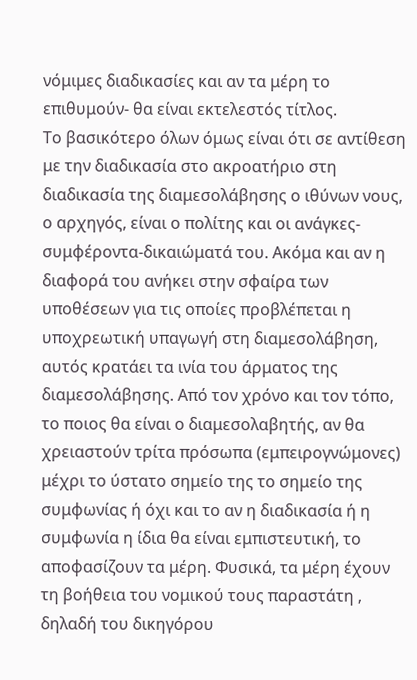νόμιμες διαδικασίες και αν τα μέρη το επιθυμούν- θα είναι εκτελεστός τίτλος.
Το βασικότερο όλων όμως είναι ότι σε αντίθεση με την διαδικασία στο ακροατήριο στη διαδικασία της διαμεσολάβησης ο ιθύνων νους, ο αρχηγός, είναι ο πολίτης και οι ανάγκες-συμφέροντα-δικαιώματά του. Ακόμα και αν η διαφορά του ανήκει στην σφαίρα των υποθέσεων για τις οποίες προβλέπεται η υποχρεωτική υπαγωγή στη διαμεσολάβηση, αυτός κρατάει τα ινία του άρματος της διαμεσολάβησης. Από τον χρόνο και τον τόπο, το ποιος θα είναι ο διαμεσολαβητής, αν θα χρειαστούν τρίτα πρόσωπα (εμπειρογνώμονες) μέχρι το ύστατο σημείο της το σημείο της συμφωνίας ή όχι και το αν η διαδικασία ή η συμφωνία η ίδια θα είναι εμπιστευτική, το αποφασίζουν τα μέρη. Φυσικά, τα μέρη έχουν τη βοήθεια του νομικού τους παραστάτη , δηλαδή του δικηγόρου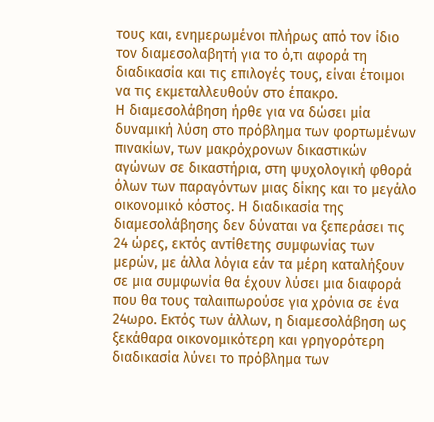τους και, ενημερωμένοι πλήρως από τον ίδιο τον διαμεσολαβητή για το ό,τι αφορά τη διαδικασία και τις επιλογές τους, είναι έτοιμοι να τις εκμεταλλευθούν στο έπακρο.
Η διαμεσολάβηση ήρθε για να δώσει μία δυναμική λύση στο πρόβλημα των φορτωμένων πινακίων, των μακρόχρονων δικαστικών αγώνων σε δικαστήρια, στη ψυχολογική φθορά όλων των παραγόντων μιας δίκης και το μεγάλο οικονομικό κόστος. Η διαδικασία της διαμεσολάβησης δεν δύναται να ξεπεράσει τις 24 ώρες, εκτός αντίθετης συμφωνίας των μερών, με άλλα λόγια εάν τα μέρη καταλήξουν σε μια συμφωνία θα έχουν λύσει μια διαφορά που θα τους ταλαιπωρούσε για χρόνια σε ένα 24ωρο. Εκτός των άλλων, η διαμεσολάβηση ως ξεκάθαρα οικονομικότερη και γρηγορότερη διαδικασία λύνει το πρόβλημα των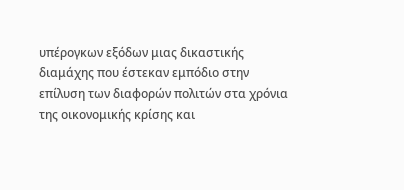υπέρογκων εξόδων μιας δικαστικής διαμάχης που έστεκαν εμπόδιο στην επίλυση των διαφορών πολιτών στα χρόνια της οικονομικής κρίσης και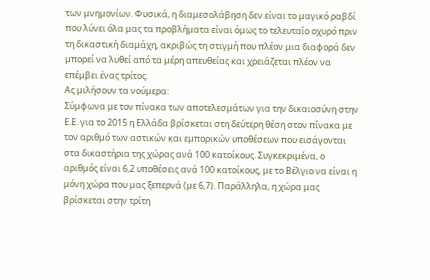των μνημονίων. Φυσικά, η διαμεσολάβηση δεν είναι το μαγικό ραβδί που λύνει όλα μας τα προβλήματα είναι όμως το τελευταίο οχυρό πριν τη δικαστική διαμάχη, ακριβώς τη στιγμή που πλέον μια διαφορά δεν μπορεί να λυθεί από τα μέρη απευθείας και χρειάζεται πλέον να επέμβει ένας τρίτος.
Ας μιλήσουν τα νούμερα:
Σύμφωνα με τον πίνακα των αποτελεσμάτων για την δικαιοσύνη στην Ε.Ε. για το 2015 η Ελλάδα βρίσκεται στη δεύτερη θέση στον πίνακα με τον αριθμό των αστικών και εμπορικών υποθέσεων που εισάγονται στα δικαστήρια της χώρας ανά 100 κατοίκους. Συγκεκριμένα, ο αριθμός είναι 6,2 υποθέσεις ανά 100 κατοίκους, με το Βέλγιο να είναι η μόνη χώρα που μας ξεπερνά (με 6,7). Παράλληλα, η χώρα μας βρίσκεται στην τρίτη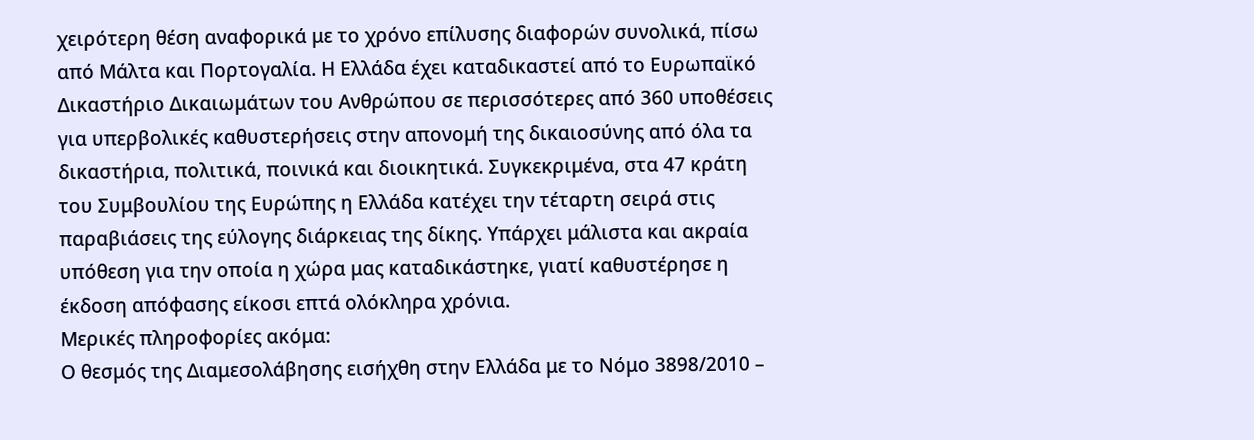χειρότερη θέση αναφορικά με το χρόνο επίλυσης διαφορών συνολικά, πίσω από Μάλτα και Πορτογαλία. Η Ελλάδα έχει καταδικαστεί από το Ευρωπαϊκό Δικαστήριο Δικαιωμάτων του Ανθρώπου σε περισσότερες από 360 υποθέσεις για υπερβολικές καθυστερήσεις στην απονομή της δικαιοσύνης από όλα τα δικαστήρια, πολιτικά, ποινικά και διοικητικά. Συγκεκριμένα, στα 47 κράτη του Συμβουλίου της Ευρώπης η Ελλάδα κατέχει την τέταρτη σειρά στις παραβιάσεις της εύλογης διάρκειας της δίκης. Υπάρχει μάλιστα και ακραία υπόθεση για την οποία η χώρα μας καταδικάστηκε, γιατί καθυστέρησε η έκδοση απόφασης είκοσι επτά ολόκληρα χρόνια.
Μερικές πληροφορίες ακόμα:
Ο θεσμός της Διαμεσολάβησης εισήχθη στην Ελλάδα με το Νόμο 3898/2010 –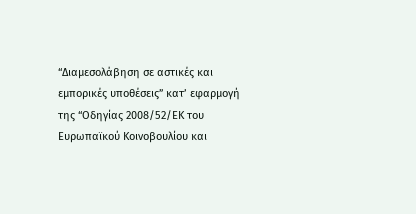“Διαμεσολάβηση σε αστικές και εμπορικές υποθέσεις” κατ’ εφαρμογή της “Οδηγίας 2008/52/ΕΚ του Ευρωπαϊκού Κοινοβουλίου και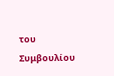του Συμβουλίου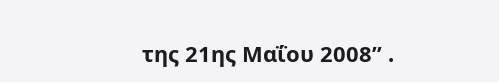της 21ης Μαΐου 2008” .